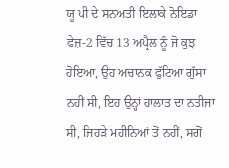ਯੂ ਪੀ ਦੇ ਸਨਅਤੀ ਇਲਾਕੇ ਨੋਇਡਾ ਫੇਜ਼-2 ਵਿੱਚ 13 ਅਪ੍ਰੈਲ ਨੂੰ ਜੋ ਕੁਝ ਹੋਇਆ, ਉਹ ਅਚਾਨਕ ਫੁੱਟਿਆ ਗੁੱਸਾ ਨਹੀਂ ਸੀ, ਇਹ ਉਨ੍ਹਾਂ ਹਾਲਾਤ ਦਾ ਨਤੀਜਾ ਸੀ, ਜਿਹੜੇ ਮਹੀਨਿਆਂ ਤੋਂ ਨਹੀਂ, ਸਗੋਂ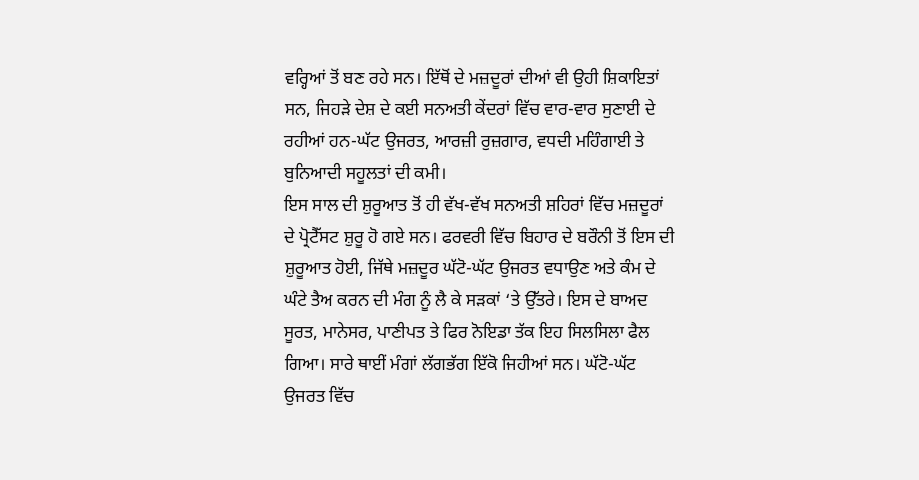ਵਰ੍ਹਿਆਂ ਤੋਂ ਬਣ ਰਹੇ ਸਨ। ਇੱਥੋਂ ਦੇ ਮਜ਼ਦੂਰਾਂ ਦੀਆਂ ਵੀ ਉਹੀ ਸ਼ਿਕਾਇਤਾਂ ਸਨ, ਜਿਹੜੇ ਦੇਸ਼ ਦੇ ਕਈ ਸਨਅਤੀ ਕੇਂਦਰਾਂ ਵਿੱਚ ਵਾਰ-ਵਾਰ ਸੁਣਾਈ ਦੇ ਰਹੀਆਂ ਹਨ-ਘੱਟ ਉਜਰਤ, ਆਰਜ਼ੀ ਰੁਜ਼ਗਾਰ, ਵਧਦੀ ਮਹਿੰਗਾਈ ਤੇ ਬੁਨਿਆਦੀ ਸਹੂਲਤਾਂ ਦੀ ਕਮੀ।
ਇਸ ਸਾਲ ਦੀ ਸ਼ੁਰੂਆਤ ਤੋਂ ਹੀ ਵੱਖ-ਵੱਖ ਸਨਅਤੀ ਸ਼ਹਿਰਾਂ ਵਿੱਚ ਮਜ਼ਦੂਰਾਂ ਦੇ ਪ੍ਰੋਟੈੱਸਟ ਸ਼ੁਰੂ ਹੋ ਗਏ ਸਨ। ਫਰਵਰੀ ਵਿੱਚ ਬਿਹਾਰ ਦੇ ਬਰੌਨੀ ਤੋਂ ਇਸ ਦੀ ਸ਼ੁਰੂਆਤ ਹੋਈ, ਜਿੱਥੇ ਮਜ਼ਦੂਰ ਘੱਟੋ-ਘੱਟ ਉਜਰਤ ਵਧਾਉਣ ਅਤੇ ਕੰਮ ਦੇ ਘੰਟੇ ਤੈਅ ਕਰਨ ਦੀ ਮੰਗ ਨੂੰ ਲੈ ਕੇ ਸੜਕਾਂ ‘ਤੇ ਉੱਤਰੇ। ਇਸ ਦੇ ਬਾਅਦ ਸੂਰਤ, ਮਾਨੇਸਰ, ਪਾਣੀਪਤ ਤੇ ਫਿਰ ਨੋਇਡਾ ਤੱਕ ਇਹ ਸਿਲਸਿਲਾ ਫੈਲ ਗਿਆ। ਸਾਰੇ ਥਾਈਂ ਮੰਗਾਂ ਲੱਗਭੱਗ ਇੱਕੋ ਜਿਹੀਆਂ ਸਨ। ਘੱਟੋ-ਘੱਟ ਉਜਰਤ ਵਿੱਚ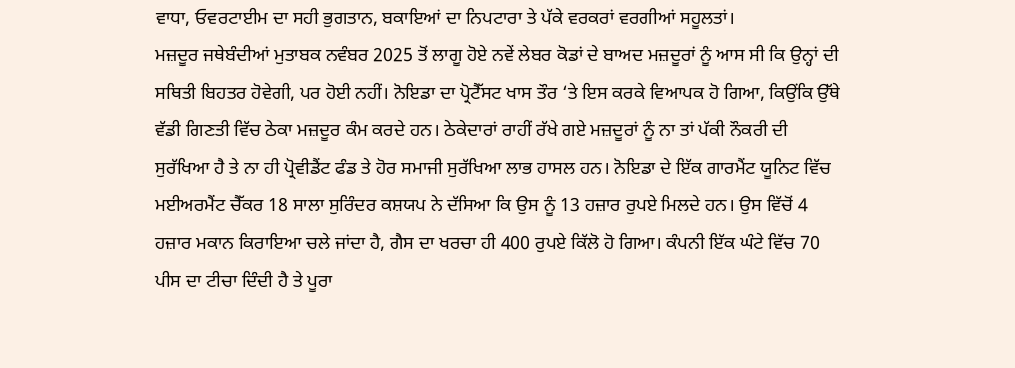ਵਾਧਾ, ਓਵਰਟਾਈਮ ਦਾ ਸਹੀ ਭੁਗਤਾਨ, ਬਕਾਇਆਂ ਦਾ ਨਿਪਟਾਰਾ ਤੇ ਪੱਕੇ ਵਰਕਰਾਂ ਵਰਗੀਆਂ ਸਹੂਲਤਾਂ।
ਮਜ਼ਦੂਰ ਜਥੇਬੰਦੀਆਂ ਮੁਤਾਬਕ ਨਵੰਬਰ 2025 ਤੋਂ ਲਾਗੂ ਹੋਏ ਨਵੇਂ ਲੇਬਰ ਕੋਡਾਂ ਦੇ ਬਾਅਦ ਮਜ਼ਦੂਰਾਂ ਨੂੰ ਆਸ ਸੀ ਕਿ ਉਨ੍ਹਾਂ ਦੀ ਸਥਿਤੀ ਬਿਹਤਰ ਹੋਵੇਗੀ, ਪਰ ਹੋਈ ਨਹੀਂ। ਨੋਇਡਾ ਦਾ ਪ੍ਰੋਟੈੱਸਟ ਖਾਸ ਤੌਰ ‘ਤੇ ਇਸ ਕਰਕੇ ਵਿਆਪਕ ਹੋ ਗਿਆ, ਕਿਉਂਕਿ ਉੱਥੇ ਵੱਡੀ ਗਿਣਤੀ ਵਿੱਚ ਠੇਕਾ ਮਜ਼ਦੂਰ ਕੰਮ ਕਰਦੇ ਹਨ। ਠੇਕੇਦਾਰਾਂ ਰਾਹੀਂ ਰੱਖੇ ਗਏ ਮਜ਼ਦੂਰਾਂ ਨੂੰ ਨਾ ਤਾਂ ਪੱਕੀ ਨੌਕਰੀ ਦੀ ਸੁਰੱਖਿਆ ਹੈ ਤੇ ਨਾ ਹੀ ਪ੍ਰੋਵੀਡੈਂਟ ਫੰਡ ਤੇ ਹੋਰ ਸਮਾਜੀ ਸੁਰੱਖਿਆ ਲਾਭ ਹਾਸਲ ਹਨ। ਨੋਇਡਾ ਦੇ ਇੱਕ ਗਾਰਮੈਂਟ ਯੂਨਿਟ ਵਿੱਚ ਮਈਅਰਮੈਂਟ ਚੈੱਕਰ 18 ਸਾਲਾ ਸੁਰਿੰਦਰ ਕਸ਼ਯਪ ਨੇ ਦੱਸਿਆ ਕਿ ਉਸ ਨੂੰ 13 ਹਜ਼ਾਰ ਰੁਪਏ ਮਿਲਦੇ ਹਨ। ਉਸ ਵਿੱਚੋਂ 4 ਹਜ਼ਾਰ ਮਕਾਨ ਕਿਰਾਇਆ ਚਲੇ ਜਾਂਦਾ ਹੈ, ਗੈਸ ਦਾ ਖਰਚਾ ਹੀ 400 ਰੁਪਏ ਕਿੱਲੋ ਹੋ ਗਿਆ। ਕੰਪਨੀ ਇੱਕ ਘੰਟੇ ਵਿੱਚ 70 ਪੀਸ ਦਾ ਟੀਚਾ ਦਿੰਦੀ ਹੈ ਤੇ ਪੂਰਾ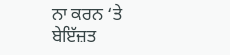ਨਾ ਕਰਨ ‘ਤੇ ਬੇਇੱਜ਼ਤ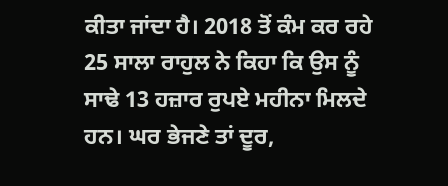ਕੀਤਾ ਜਾਂਦਾ ਹੈ। 2018 ਤੋਂ ਕੰਮ ਕਰ ਰਹੇ 25 ਸਾਲਾ ਰਾਹੁਲ ਨੇ ਕਿਹਾ ਕਿ ਉਸ ਨੂੰ ਸਾਢੇ 13 ਹਜ਼ਾਰ ਰੁਪਏ ਮਹੀਨਾ ਮਿਲਦੇ ਹਨ। ਘਰ ਭੇਜਣੇ ਤਾਂ ਦੂਰ,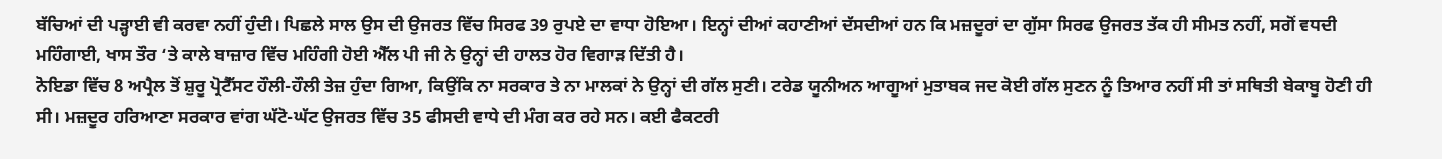ਬੱਚਿਆਂ ਦੀ ਪੜ੍ਹਾਈ ਵੀ ਕਰਵਾ ਨਹੀਂ ਹੁੰਦੀ। ਪਿਛਲੇ ਸਾਲ ਉਸ ਦੀ ਉਜਰਤ ਵਿੱਚ ਸਿਰਫ 39 ਰੁਪਏ ਦਾ ਵਾਧਾ ਹੋਇਆ। ਇਨ੍ਹਾਂ ਦੀਆਂ ਕਹਾਣੀਆਂ ਦੱਸਦੀਆਂ ਹਨ ਕਿ ਮਜ਼ਦੂਰਾਂ ਦਾ ਗੁੱਸਾ ਸਿਰਫ ਉਜਰਤ ਤੱਕ ਹੀ ਸੀਮਤ ਨਹੀਂ, ਸਗੋਂ ਵਧਦੀ ਮਹਿੰਗਾਈ, ਖਾਸ ਤੌਰ ‘ਤੇ ਕਾਲੇ ਬਾਜ਼ਾਰ ਵਿੱਚ ਮਹਿੰਗੀ ਹੋਈ ਐੱਲ ਪੀ ਜੀ ਨੇ ਉਨ੍ਹਾਂ ਦੀ ਹਾਲਤ ਹੋਰ ਵਿਗਾੜ ਦਿੱਤੀ ਹੈ।
ਨੋਇਡਾ ਵਿੱਚ 8 ਅਪ੍ਰੈਲ ਤੋਂ ਸ਼ੁਰੂ ਪ੍ਰੋਟੈੱਸਟ ਹੌਲੀ-ਹੌਲੀ ਤੇਜ਼ ਹੁੰਦਾ ਗਿਆ, ਕਿਉਂਕਿ ਨਾ ਸਰਕਾਰ ਤੇ ਨਾ ਮਾਲਕਾਂ ਨੇ ਉਨ੍ਹਾਂ ਦੀ ਗੱਲ ਸੁਣੀ। ਟਰੇਡ ਯੂਨੀਅਨ ਆਗੂਆਂ ਮੁਤਾਬਕ ਜਦ ਕੋਈ ਗੱਲ ਸੁਣਨ ਨੂੰ ਤਿਆਰ ਨਹੀਂ ਸੀ ਤਾਂ ਸਥਿਤੀ ਬੇਕਾਬੂ ਹੋਣੀ ਹੀ ਸੀ। ਮਜ਼ਦੂਰ ਹਰਿਆਣਾ ਸਰਕਾਰ ਵਾਂਗ ਘੱਟੋ-ਘੱਟ ਉਜਰਤ ਵਿੱਚ 35 ਫੀਸਦੀ ਵਾਧੇ ਦੀ ਮੰਗ ਕਰ ਰਹੇ ਸਨ। ਕਈ ਫੈਕਟਰੀ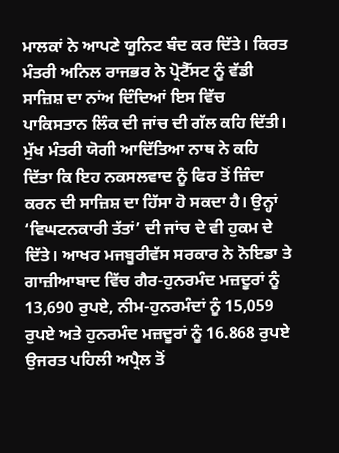ਮਾਲਕਾਂ ਨੇ ਆਪਣੇ ਯੂਨਿਟ ਬੰਦ ਕਰ ਦਿੱਤੇ। ਕਿਰਤ ਮੰਤਰੀ ਅਨਿਲ ਰਾਜਭਰ ਨੇ ਪ੍ਰੋਟੈੱਸਟ ਨੂੰ ਵੱਡੀ ਸਾਜ਼ਿਸ਼ ਦਾ ਨਾਂਅ ਦਿੰਦਿਆਂ ਇਸ ਵਿੱਚ ਪਾਕਿਸਤਾਨ ਲਿੰਕ ਦੀ ਜਾਂਚ ਦੀ ਗੱਲ ਕਹਿ ਦਿੱਤੀ। ਮੁੱਖ ਮੰਤਰੀ ਯੋਗੀ ਆਦਿੱਤਿਆ ਨਾਥ ਨੇ ਕਹਿ ਦਿੱਤਾ ਕਿ ਇਹ ਨਕਸਲਵਾਦ ਨੂੰ ਫਿਰ ਤੋਂ ਜ਼ਿੰਦਾ ਕਰਨ ਦੀ ਸਾਜ਼ਿਸ਼ ਦਾ ਹਿੱਸਾ ਹੋ ਸਕਦਾ ਹੈ। ਉਨ੍ਹਾਂ ‘ਵਿਘਟਨਕਾਰੀ ਤੱਤਾਂ’ ਦੀ ਜਾਂਚ ਦੇ ਵੀ ਹੁਕਮ ਦੇ ਦਿੱਤੇ। ਆਖਰ ਮਜਬੂਰੀਵੱਸ ਸਰਕਾਰ ਨੇ ਨੋਇਡਾ ਤੇ ਗਾਜ਼ੀਆਬਾਦ ਵਿੱਚ ਗੈਰ-ਹੁਨਰਮੰਦ ਮਜ਼ਦੂਰਾਂ ਨੂੰ 13,690 ਰੁਪਏ, ਨੀਮ-ਹੁਨਰਮੰਦਾਂ ਨੂੰ 15,059 ਰੁਪਏ ਅਤੇ ਹੁਨਰਮੰਦ ਮਜ਼ਦੂਰਾਂ ਨੂੰ 16.868 ਰੁਪਏ ਉਜਰਤ ਪਹਿਲੀ ਅਪ੍ਰੈਲ ਤੋਂ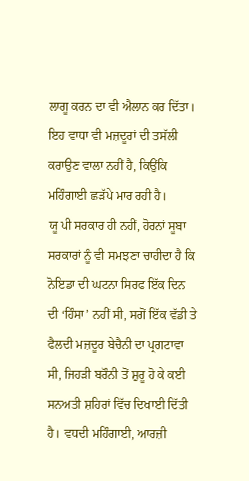ਲਾਗੂ ਕਰਨ ਦਾ ਵੀ ਐਲਾਨ ਕਰ ਦਿੱਤਾ। ਇਹ ਵਾਧਾ ਵੀ ਮਜ਼ਦੂਰਾਂ ਦੀ ਤਸੱਲੀ ਕਰਾਉਣ ਵਾਲਾ ਨਹੀਂ ਹੈ, ਕਿਉਂਕਿ ਮਹਿੰਗਾਈ ਛੜੱਪੇ ਮਾਰ ਰਹੀ ਹੈ।
ਯੂ ਪੀ ਸਰਕਾਰ ਹੀ ਨਹੀਂ, ਹੋਰਨਾਂ ਸੂਬਾ ਸਰਕਾਰਾਂ ਨੂੰ ਵੀ ਸਮਝਣਾ ਚਾਹੀਦਾ ਹੈ ਕਿ ਨੋਇਡਾ ਦੀ ਘਟਨਾ ਸਿਰਫ ਇੱਕ ਦਿਨ ਦੀ ‘ਹਿੰਸਾ’ ਨਹੀਂ ਸੀ, ਸਗੋਂ ਇੱਕ ਵੱਡੀ ਤੇ ਫੈਲਦੀ ਮਜ਼ਦੂਰ ਬੇਚੈਨੀ ਦਾ ਪ੍ਰਗਟਾਵਾ ਸੀ, ਜਿਹੜੀ ਬਰੌਨੀ ਤੋਂ ਸ਼ੁਰੂ ਹੋ ਕੇ ਕਈ ਸਨਅਤੀ ਸ਼ਹਿਰਾਂ ਵਿੱਚ ਦਿਖਾਈ ਦਿੱਤੀ ਹੈ। ਵਧਦੀ ਮਹਿੰਗਾਈ, ਆਰਜ਼ੀ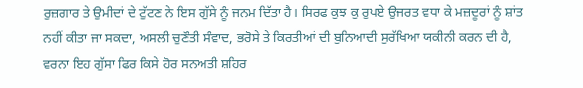ਰੁਜ਼ਗਾਰ ਤੇ ਉਮੀਦਾਂ ਦੇ ਟੁੱਟਣ ਨੇ ਇਸ ਗੁੱਸੇ ਨੂੰ ਜਨਮ ਦਿੱਤਾ ਹੈ। ਸਿਰਫ ਕੁਝ ਕੁ ਰੁਪਏ ਉਜਰਤ ਵਧਾ ਕੇ ਮਜ਼ਦੂਰਾਂ ਨੂੰ ਸ਼ਾਂਤ ਨਹੀਂ ਕੀਤਾ ਜਾ ਸਕਦਾ, ਅਸਲੀ ਚੁਣੌਤੀ ਸੰਵਾਦ, ਭਰੋਸੇ ਤੇ ਕਿਰਤੀਆਂ ਦੀ ਬੁਨਿਆਦੀ ਸੁਰੱਖਿਆ ਯਕੀਨੀ ਕਰਨ ਦੀ ਹੈ, ਵਰਨਾ ਇਹ ਗੁੱਸਾ ਫਿਰ ਕਿਸੇ ਹੋਰ ਸਨਅਤੀ ਸ਼ਹਿਰ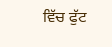ਵਿੱਚ ਫੁੱਟ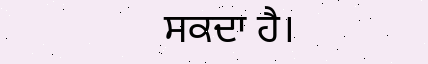ਸਕਦਾ ਹੈ।